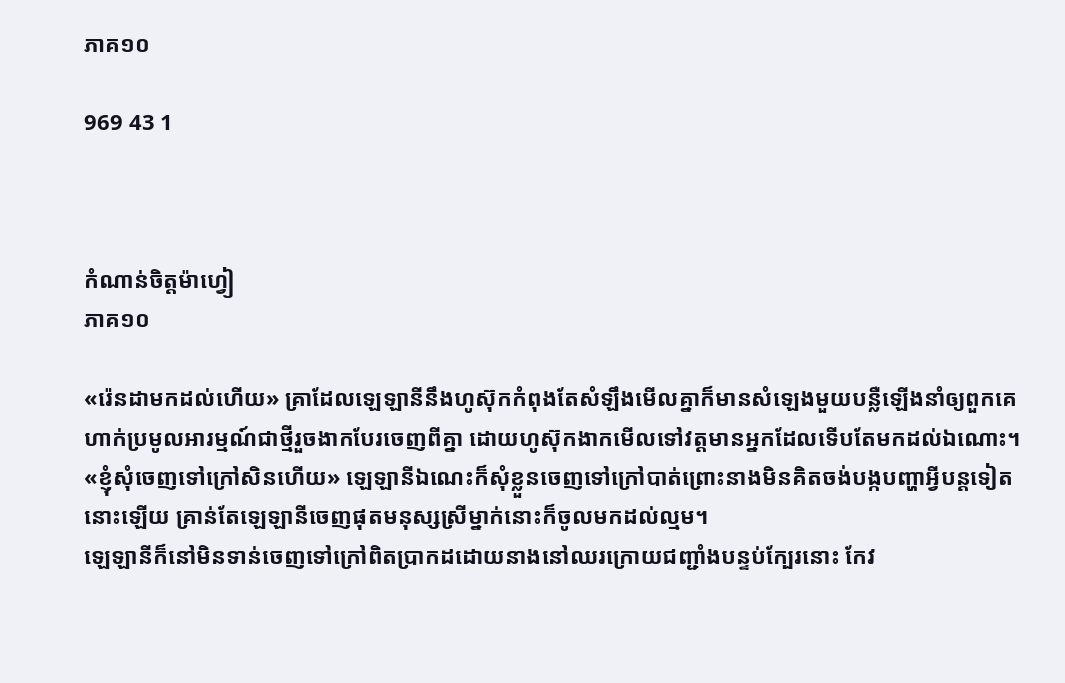ភាគ១០

969 43 1



កំណាន់ចិត្តម៉ាហ្វៀ
ភាគ១០

«រ៉េនដាមកដល់ហើយ» គ្រាដែលឡេឡានីនឹងហូស៊ុកកំពុងតែសំឡឹងមើលគ្នាក៏មានសំឡេងមួយបន្លឺឡើងនាំឲ្យពួកគេហាក់ប្រមូលអារម្មណ៍ជាថ្មីរួចងាកបែរចេញពីគ្នា ដោយហូស៊ុកងាកមើលទៅវត្តមានអ្នកដែលទើបតែមកដល់ឯណោះ។
«ខ្ញុំសុំចេញទៅក្រៅសិនហើយ» ឡេឡានីឯណេះក៏សុំខ្លួនចេញទៅក្រៅបាត់ព្រោះនាងមិនគិតចង់បង្កបញ្ហាអ្វីបន្តទៀតនោះឡើយ គ្រាន់តែឡេឡានីចេញផុតមនុស្សស្រីម្នាក់នោះក៏ចូលមកដល់ល្មម។
ឡេឡានីក៏នៅមិនទាន់ចេញទៅក្រៅពិតប្រាកដដោយនាងនៅឈរក្រោយជញ្ជាំងបន្ទប់ក្បែរនោះ កែវ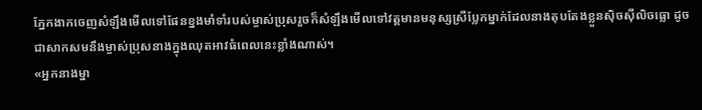ភ្នែកងាកចេញសំឡឹងមើលទៅផែនខ្នងមាំទាំរបស់ម្ចាស់ប្រុសរួចក៏សំឡឹងមើលទៅវត្តមានមនុស្សស្រីប្លែកម្នាក់ដែលនាងតុបតែងខ្លួនសុិចសុីលិចធ្លោ ដូចជាសាកសមនឹងម្ចាស់ប្រុសនាងក្នុងឈុតអាវធំពេលនេះខ្លាំងណាស់។
«អ្នកនាងម្នា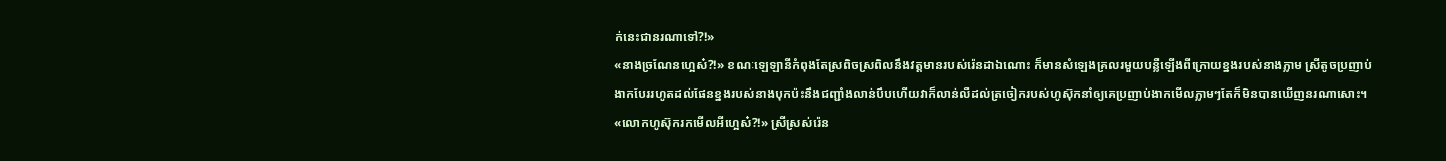ក់នេះជានរណាទៅ?!»
«នាងច្រណែនហ្អេស៎?!» ខណៈឡេឡានីកំពុងតែស្រពិចស្រពិលនឹងវត្តមានរបស់រ៉េនដាឯណោះ ក៏មានសំឡេងគ្រលរមួយបន្លឺឡើងពីក្រោយខ្នងរបស់នាងភ្លាម ស្រីតូចប្រញាប់ងាកបែររហូតដល់ផែនខ្នងរបស់នាងបុកប៉ះនឹងជញ្ជាំងលាន់បឹបហើយវាក៏លាន់លឺដល់ត្រចៀករបស់ហូស៊ុកនាំឲ្យគេប្រញាប់ងាកមើលភ្លាមៗតែក៏មិនបានឃើញនរណាសោះ។
«លោកហូស៊ុករកមើលអីហ្អេស៎?!» ស្រីស្រស់រ៉េន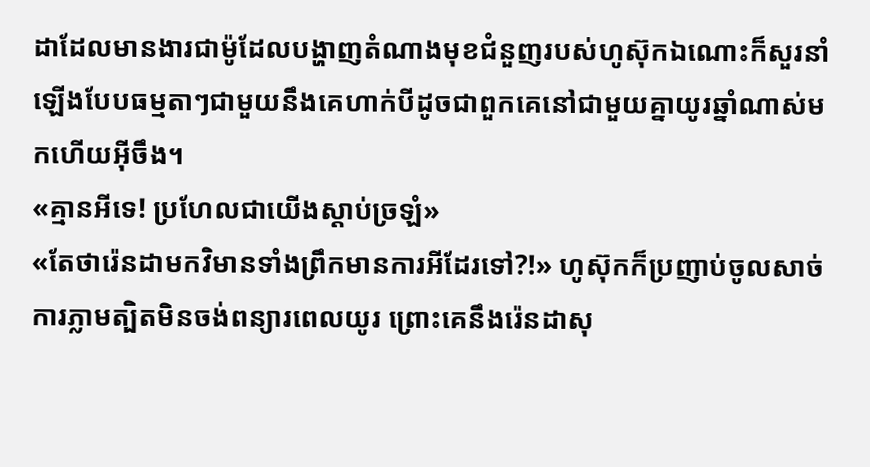ដាដែលមានងារជាម៉ូដែលបង្ហាញតំណាងមុខជំនួញរបស់ហូស៊ុកឯណោះក៏សួរនាំឡើងបែបធម្មតាៗជាមួយនឹងគេហាក់បីដូចជាពួកគេនៅជាមួយគ្នាយូរឆ្នាំណាស់មកហើយអ៊ីចឹង។
«គ្មានអីទេ! ប្រហែលជាយើងស្ដាប់ច្រឡំ»
«តែថារ៉េនដាមកវិមានទាំងព្រឹកមានការអីដែរទៅ?!» ហូស៊ុកក៏ប្រញាប់ចូលសាច់ការភ្លាមត្បិតមិនចង់ពន្យារពេលយូរ ព្រោះគេនឹងរ៉េនដាសុ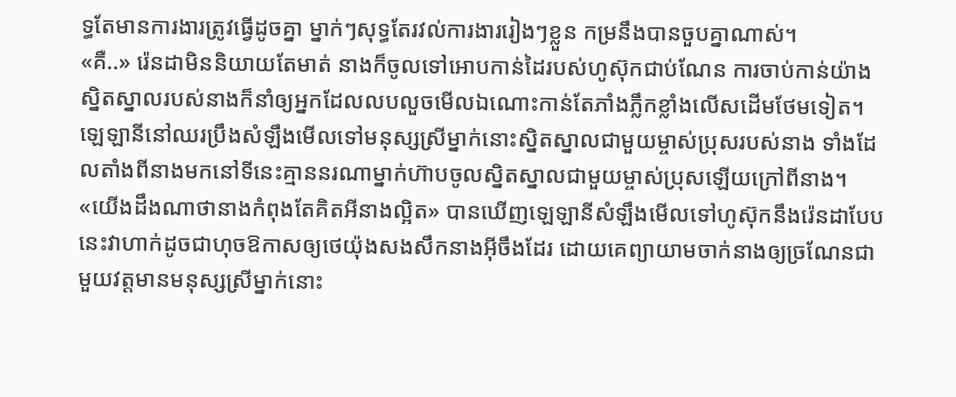ទ្ធតែមានការងារត្រូវធ្វើដូចគ្នា ម្នាក់ៗសុទ្ធតែរវល់ការងាររៀងៗខ្លួន កម្រនឹងបានចួបគ្នាណាស់។
«គឺ..» រ៉េនដាមិននិយាយតែមាត់ នាងក៏ចូលទៅអោបកាន់ដៃរបស់ហូស៊ុកជាប់ណែន ការចាប់កាន់យ៉ាងស្និតស្នាលរបស់នាងក៏នាំឲ្យអ្នកដែលលបលួចមើលឯណោះកាន់តែភាំងភ្លឹកខ្លាំងលើសដើមថែមទៀត។
ឡេឡានីនៅឈរប្រឹងសំឡឹងមើលទៅមនុស្សស្រីម្នាក់នោះស្និតស្នាលជាមួយម្ចាស់ប្រុសរបស់នាង ទាំងដែលតាំងពីនាងមកនៅទីនេះគ្មាននរណាម្នាក់ហ៊ាបចូលស្និតស្នាលជាមួយម្ចាស់ប្រុសឡើយក្រៅពីនាង។
«យើងដឹងណាថានាងកំពុងតែគិតអីនាងល្អិត» បានឃើញឡេឡានីសំឡឹងមើលទៅហូស៊ុកនឹងរ៉េនដាបែបនេះវាហាក់ដូចជាហុចឱកាសឲ្យថេយ៉ុងសងសឹកនាងអ៊ីចឹងដែរ ដោយគេព្យាយាមចាក់នាងឲ្យច្រណែនជាមួយវត្តមានមនុស្សស្រីម្នាក់នោះ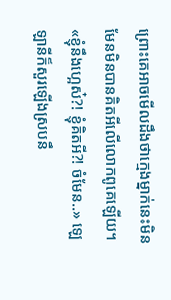ព្រោះគេអាចមើលដឹងថាក្មេងម្នាក់នេះមិនមែនមិនបានគិតអីលើលោកពូគេឡើយ។
«ខ្ញុំនឹងហ្អេស៎?! ខ្ញុំគិតអី?! ចំមែន..» ឡេឡានីក៏សួរឡើងស្របនឹ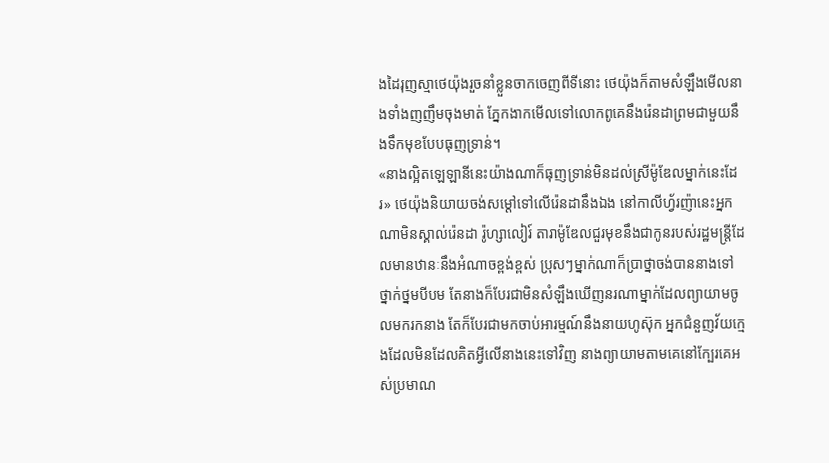ងដៃរុញស្មាថេយ៉ុងរួចនាំខ្លួនចាកចេញពីទីនោះ ថេយ៉ុងក៏តាមសំឡឹងមើលនាងទាំងញញឹមចុងមាត់ ភ្នែកងាកមើលទៅលោកពូគេនឹងរ៉េនដាព្រមជាមួយនឹងទឹកមុខបែបធុញទ្រាន់។
«នាងល្អិតឡេឡានីនេះយ៉ាងណាក៏ធុញទ្រាន់មិនដល់ស្រីម៉ូឌែលម្នាក់នេះដែរ» ថេយ៉ុងនិយាយចង់សម្ដៅទៅលើរ៉េនដានឹងឯង នៅកាលីហ្វ័រញ៉ានេះអ្នកណាមិនស្គាល់រ៉េនដា រ៉ូហ្សាលៀរ៍ តារាម៉ូឌែលជួរមុខនឹងជាកូនរបស់រដ្ឋមន្ត្រីដែលមានឋានៈនឹងអំណាចខ្ពង់ខ្ពស់ ប្រុសៗម្នាក់ណាក៏ប្រាថ្នាចង់បាននាងទៅថ្នាក់ថ្នមបីបម តែនាងក៏បែរជាមិនសំឡឹងឃើញនរណាម្នាក់ដែលព្យាយាមចូលមករកនាង តែក៏បែរជាមកចាប់អារម្មណ៍នឹងនាយហូស៊ុក អ្នកជំនួញវ័យក្មេងដែលមិនដែលគិតអ្វីលើនាងនេះទៅវិញ នាងព្យាយាមតាមគេនៅក្បែរគេអស់ប្រមាណ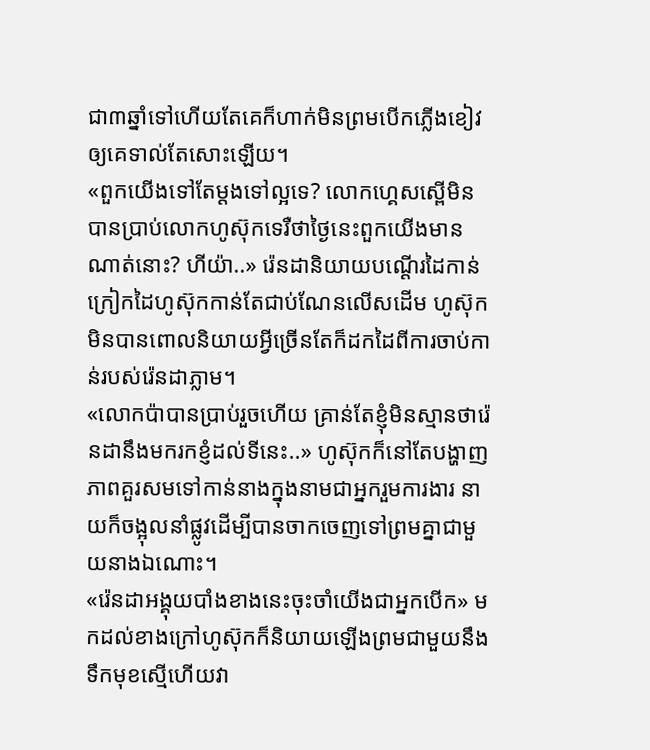ជា៣ឆ្នាំទៅហើយតែគេក៏ហាក់មិនព្រមបើកភ្លើងខៀវឲ្យគេទាល់តែសោះឡើយ។
«ពួកយើងទៅតែម្ដងទៅល្អទេ? លោកហ្គេសស្ពើមិនបានប្រាប់លោកហូស៊ុកទេរឺថាថ្ងៃនេះពួកយើងមានណាត់នោះ? ហីយ៉ា..» រ៉េនដានិយាយបណ្ដើរដៃកាន់ក្រៀកដៃហូស៊ុកកាន់តែជាប់ណែនលើសដើម ហូស៊ុកមិនបានពោលនិយាយអ្វីច្រើនតែក៏ដកដៃពីការចាប់កាន់របស់រ៉េនដាភ្លាម។
«លោកប៉ាបានប្រាប់រួចហើយ គ្រាន់តែខ្ញុំមិនស្មានថារ៉េនដានឹងមករកខ្ញំដល់ទីនេះ..» ហូស៊ុកក៏នៅតែបង្ហាញភាពគួរសមទៅកាន់នាងក្នុងនាមជាអ្នករួមការងារ នាយក៏ចង្អុលនាំផ្លូវដើម្បីបានចាកចេញទៅព្រមគ្នាជាមួយនាងឯណោះ។
«រ៉េនដាអង្គុយបាំងខាងនេះចុះចាំយើងជាអ្នកបើក» មកដល់ខាងក្រៅហូស៊ុកក៏និយាយឡើងព្រមជាមួយនឹងទឹកមុខស្មើហើយវា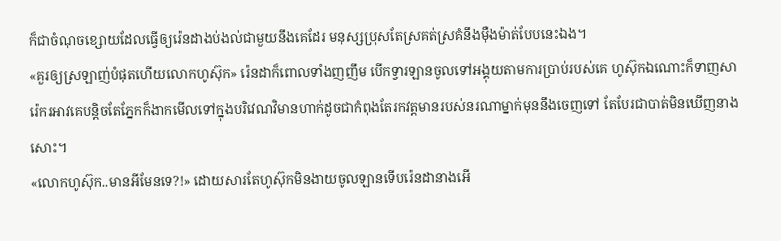ក៏ជាចំណុចខ្សោយដែលធ្វើឲ្យរ៉េនដាងប់ងល់ជាមួយនឹងគេដែរ មនុស្សប្រុសតែស្រគត់ស្រគំនឹងម៉ឺងម៉ាត់បែបនេះឯង។
«គួរឲ្យស្រឡាញ់បំផុតហើយលោកហូស៊ុក» រ៉េនដាក៏ពោលទាំងញញឹម បើកទ្វារឡានចូលទៅអង្គុយតាមការប្រាប់របស់គេ ហូស៊ុកឯណោះក៏ទាញសារ៉េករអាវគេបន្តិចតែភ្នែកក៏ងាកមើលទៅក្នុងបរិវេណវិមានហាក់ដូចជាកំពុងតែរកវត្តមានរបស់នរណាម្នាក់មុននឹងចេញទៅ តែបែរជាបាត់មិនឃើញនាងសោះ។
«លោកហូស៊ុក..មានអីមែនទេ?!» ដោយសារតែហូស៊ុកមិនងាយចូលឡានទើបរ៉េនដានាងអើ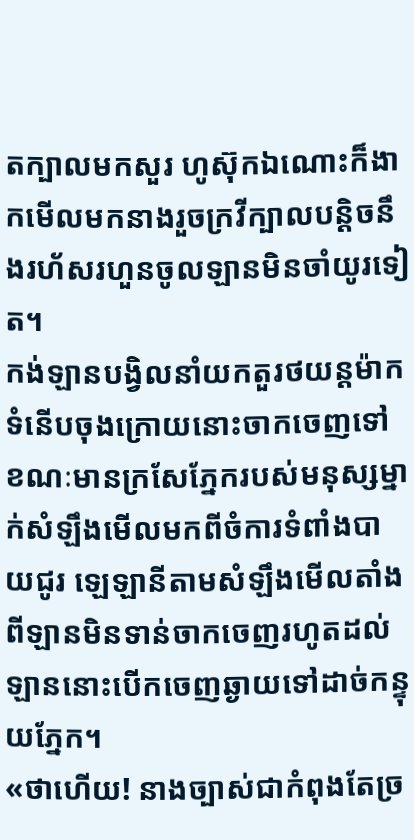តក្បាលមកសួរ ហូស៊ុកឯណោះក៏ងាកមើលមកនាងរួចក្រវីក្បាលបន្តិចនឹងរហ័សរហួនចូលឡានមិនចាំយូរទៀត។
កង់ឡានបង្វិលនាំយកតួរថយន្តម៉ាកទំនើបចុងក្រោយនោះចាកចេញទៅខណៈមានក្រសែភ្នែករបស់មនុស្សម្នាក់សំឡឹងមើលមកពីចំការទំពាំងបាយជូរ ឡេឡានីតាមសំឡឹងមើលតាំងពីឡានមិនទាន់ចាកចេញរហូតដល់ឡាននោះបើកចេញឆ្ងាយទៅដាច់កន្ទុយភ្នែក។
«ថាហើយ! នាងច្បាស់ជាកំពុងតែច្រ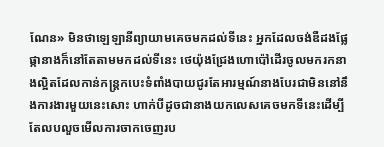ណែន» មិនថាឡេឡានីព្យាយាមគេចមកដល់ទីនេះ អ្នកដែលចង់ឌឺដងផ្លែផ្កានាងក៏នៅតែតាមមកដល់ទីនេះ ថេយ៉ុងជ្រែងហោប៉ៅដើរចូលមករកនាងល្អិតដែលកាន់កន្ត្រកបេះទំពាំងបាយជូរតែអារម្មណ៍នាងបែរជាមិននៅនឹងការងារមួយនេះសោះ ហាក់បីដូចជានាងយកលេសគេចមកទីនេះដើម្បីតែលបលួចមើលការចាកចេញរប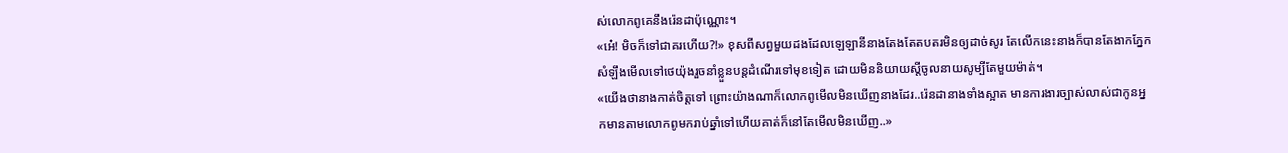ស់លោកពូគេនឹងរ៉េនដាប៉ុណ្ណោះ។
«អេ៎! មិចក៏ទៅជាគរហើយ?!» ខុសពីសព្វមួយដងដែលឡេឡានីនាងតែងតែតបតរមិនឲ្យដាច់សូរ តែលើកនេះនាងក៏បានតែងាកភ្នែកសំឡឹងមើលទៅថេយ៉ុងរួចនាំខ្លួនបន្តដំណើរទៅមុខទៀត ដោយមិននិយាយស្ដីចូលនាយសូម្បីតែមួយម៉ាត់។
«យើងថានាងកាត់ចិត្តទៅ ព្រោះយ៉ាងណាក៏លោកពូមើលមិនឃើញនាងដែរ..រ៉េនដានាងទាំងស្អាត មានការងារច្បាស់លាស់ជាកូនអ្នកមានតាមលោកពូមករាប់ឆ្នាំទៅហើយគាត់ក៏នៅតែមើលមិនឃើញ..»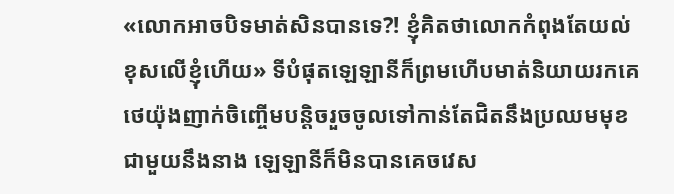«លោកអាចបិទមាត់សិនបានទេ?! ខ្ញុំគិតថាលោកកំពុងតែយល់ខុសលើខ្ញុំហើយ» ទីបំផុតឡេឡានីក៏ព្រមហើបមាត់និយាយរកគេ ថេយ៉ុងញាក់ចិញ្ចើមបន្តិចរួចចូលទៅកាន់តែជិតនឹងប្រឈមមុខជាមួយនឹងនាង ឡេឡានីក៏មិនបានគេចវេស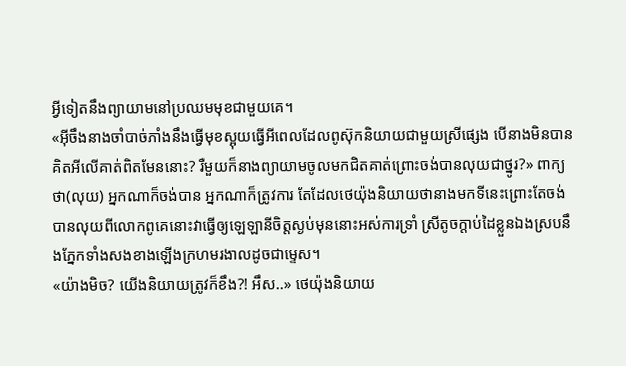អ្វីទៀតនឹងព្យាយាមនៅប្រឈមមុខជាមួយគេ។
«អ៊ីចឹងនាងចាំបាច់ភាំងនឹងធ្វើមុខស្អុយធ្វើអីពេលដែលពូស៊ុកនិយាយជាមួយស្រីផ្សេង បើនាងមិនបានគិតអីលើគាត់ពិតមែននោះ? រឺមួយក៏នាងព្យាយាមចូលមកជិតគាត់ព្រោះចង់បានលុយជាថ្នូរ?» ពាក្យថា(លុយ) អ្នកណាក៏ចង់បាន អ្នកណាក៏ត្រូវការ តែដែលថេយ៉ុងនិយាយថានាងមកទីនេះព្រោះតែចង់បានលុយពីលោកពូគេនោះវាធ្វើឲ្យឡេឡានីចិត្តស្ងប់មុននោះអស់ការទ្រាំ ស្រីតូចក្ដាប់ដៃខ្លួនឯងស្របនឹងភ្នែកទាំងសងខាងឡើងក្រហមរងាលដូចជាម្ទេស។
«យ៉ាងមិច? យើងនិយាយត្រូវក៏ខឹង?! អឹស..» ថេយ៉ុងនិយាយ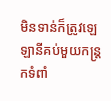មិនទាន់ក៏ត្រូវឡេឡានីគប់មួយកន្ត្រកទំពាំ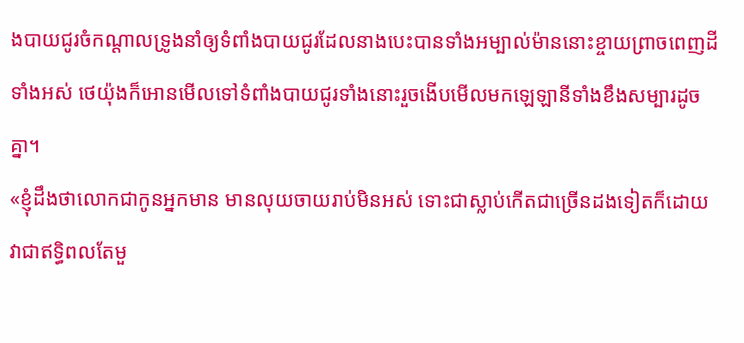ងបាយជូរចំកណ្ដាលទ្រូងនាំឲ្យទំពាំងបាយជូរដែលនាងបេះបានទាំងអម្បាល់ម៉ាននោះខ្ចាយព្រាចពេញដីទាំងអស់ ថេយ៉ុងក៏អោនមើលទៅទំពាំងបាយជូរទាំងនោះរួចងើបមើលមកឡេឡានីទាំងខឹងសម្បារដូចគ្នា។
«ខ្ញុំដឹងថាលោកជាកូនអ្នកមាន មានលុយចាយរាប់មិនអស់ ទោះជាស្លាប់កើតជាច្រើនដងទៀតក៏ដោយ វាជាឥទ្ធិពលតែមួ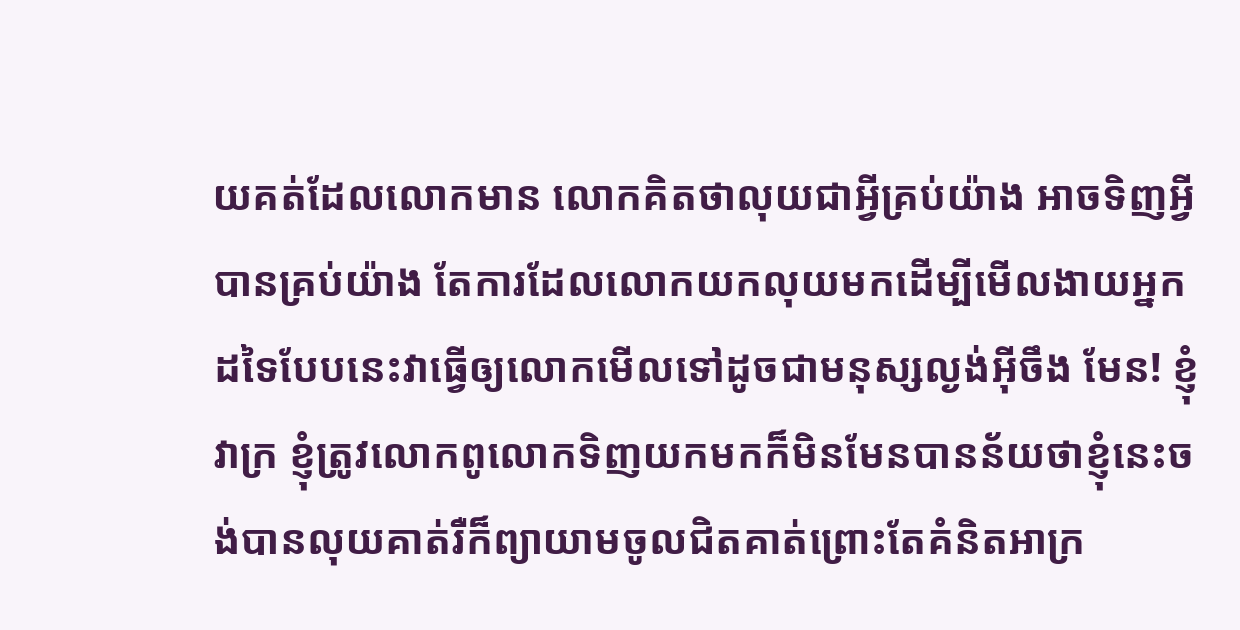យគត់ដែលលោកមាន លោកគិតថាលុយជាអ្វីគ្រប់យ៉ាង អាចទិញអ្វីបានគ្រប់យ៉ាង តែការដែលលោកយកលុយមកដើម្បីមើលងាយអ្នកដទៃបែបនេះវាធ្វើឲ្យលោកមើលទៅដូចជាមនុស្សល្ងង់អ៊ីចឹង មែន! ខ្ញុំវាក្រ ខ្ញុំត្រូវលោកពូលោកទិញយកមកក៏មិនមែនបានន័យថាខ្ញុំនេះចង់បានលុយគាត់រឺក៏ព្យាយាមចូលជិតគាត់ព្រោះតែគំនិតអាក្រ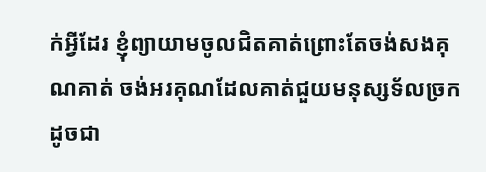ក់អ្វីដែរ ខ្ញុំព្យាយាមចូលជិតគាត់ព្រោះតែចង់សងគុណគាត់ ចង់អរគុណដែលគាត់ជួយមនុស្សទ័លច្រកដូចជា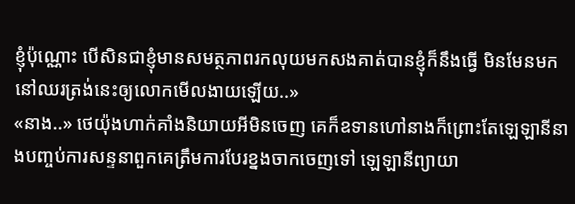ខ្ញុំប៉ុណ្ណោះ បើសិនជាខ្ញុំមានសមត្ថភាពរកលុយមកសងគាត់បានខ្ញុំក៏នឹងធ្វើ មិនមែនមកនៅឈរត្រង់នេះឲ្យលោកមើលងាយឡើយ..»
«នាង..» ថេយ៉ុងហាក់គាំងនិយាយអីមិនចេញ គេក៏ឧទានហៅនាងក៏ព្រោះតែឡេឡានីនាងបញ្ចប់ការសន្ទនាពួកគេត្រឹមការបែរខ្នងចាកចេញទៅ ឡេឡានីព្យាយា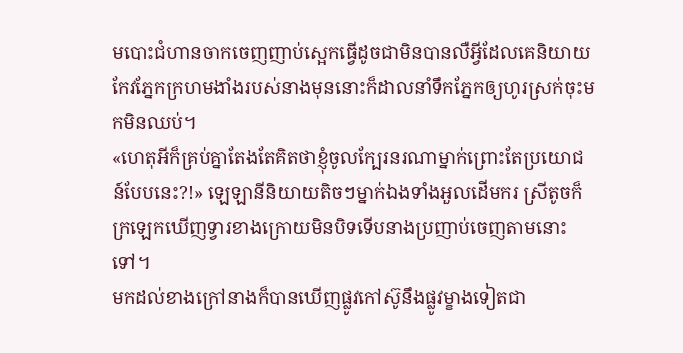មបោះជំហានចាកចេញញាប់ស្អេកធ្វើដូចជាមិនបានលឺអ្វីដែលគេនិយាយ កែវភ្នែកក្រហមងាំងរបស់នាងមុននោះក៏ដាលនាំទឹកភ្នែកឲ្យហូរស្រក់ចុះមកមិនឈប់។
«ហេតុអីក៏គ្រប់គ្នាតែងតែគិតថាខ្ញុំចូលក្បែរនរណាម្នាក់ព្រោះតែប្រយោជន៍បែបនេះ?!» ឡេឡានីនិយាយតិចៗម្នាក់ឯងទាំងអួលដើមករ ស្រីតូចក៏ក្រឡេកឃើញទ្វារខាងក្រោយមិនបិទទើបនាងប្រញាប់ចេញតាមនោះទៅ។
មកដល់ខាងក្រៅនាងក៏បានឃើញផ្លូវកៅស៊ូនឹងផ្លូវម្ខាងទៀតជា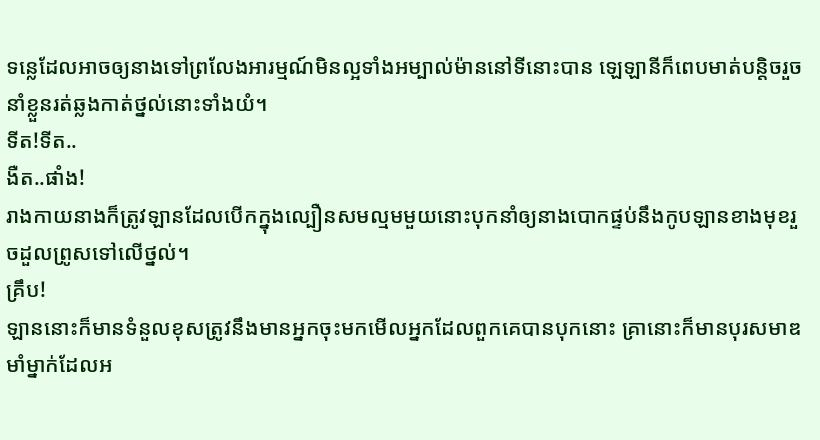ទន្លេដែលអាចឲ្យនាងទៅព្រលែងអារម្មណ៍មិនល្អទាំងអម្បាល់ម៉ាននៅទីនោះបាន ឡេឡានីក៏ពេបមាត់បន្តិចរួចនាំខ្លួនរត់ឆ្លងកាត់ថ្នល់នោះទាំងយំ។
ទីត!ទីត..
ងឺត..ផាំង!
រាងកាយនាងក៏ត្រូវឡានដែលបើកក្នុងល្បឿនសមល្មមមួយនោះបុកនាំឲ្យនាងបោកផ្ទប់នឹងកូបឡានខាងមុខរួចដួលព្រូសទៅលើថ្នល់។
គ្រឹប!
ឡាននោះក៏មានទំនួលខុសត្រូវនឹងមានអ្នកចុះមកមើលអ្នកដែលពួកគេបានបុកនោះ គ្រានោះក៏មានបុរសមាឌមាំម្នាក់ដែលអ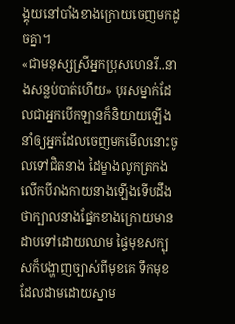ង្គុយនៅបាំងខាងក្រោយចេញមកដូចគ្នា។
«ជាមនុស្សស្រីអ្នកប្រុសហេនរី..នាងសន្លប់បាត់ហើយ» បុរសម្នាក់ដែលជាអ្នកបើកឡានក៏និយាយឡើងនាំឲ្យអ្នកដែលចេញមកមើលនោះចូលទៅជិតនាង ដៃម្ខាងលូកត្រកងលើកបីរាងកាយនាងឡើងទើបដឹងថាក្បាលនាងផ្នែកខាងក្រោយមានដាបទៅដោយឈាម ផ្ទៃមុខសក្បុសក៏បង្ហាញច្បាស់ពីមុខគេ ទឹកមុខដែលដាមដោយស្នាម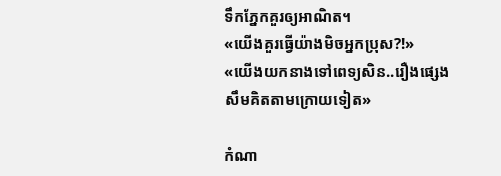ទឹកភ្នែកគួរឲ្យអាណិត។
«យើងគួរធ្វើយ៉ាងមិចអ្នកប្រុស?!»
«យើងយកនាងទៅពេទ្យសិន..រឿងផ្សេងសឹមគិតតាមក្រោយទៀត»

កំណា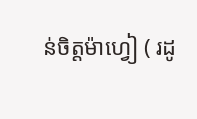ន់ចិត្តម៉ាហ្វៀ ( រដូ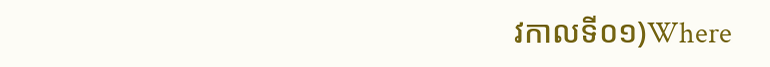វកាលទី០១)Where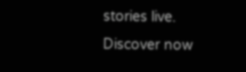stories live. Discover now